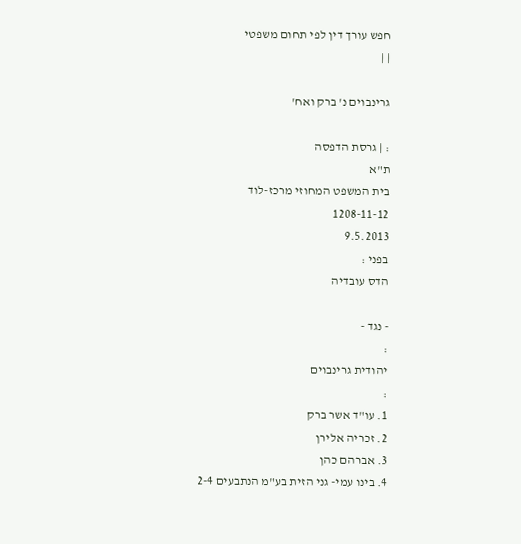חפש עורך דין לפי תחום משפטי
| |

גרינבוים נ' ברק ואח'

: | גרסת הדפסה
ת"א
בית המשפט המחוזי מרכז-לוד
1208-11-12
9.5.2013
בפני :
הדס עובדיה

- נגד -
:
יהודית גרינבוים
:
1. עו"ד אשר ברק
2. זכריה אלירן
3. אברהם כהן
4. בינו עמי- גני הזית בע"מ הנתבעים 2-4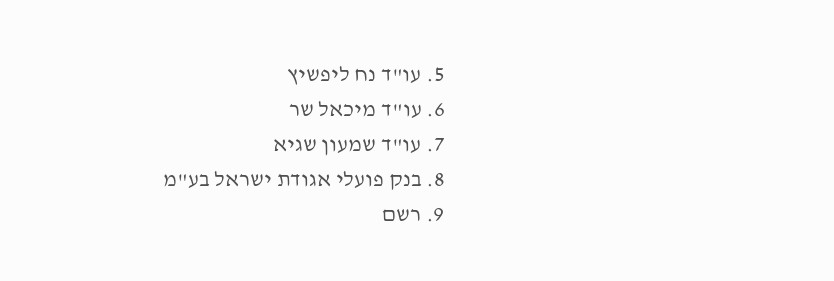5. עו"ד נח ליפשיץ
6. עו"ד מיכאל שר
7. עו"ד שמעון שגיא
8. בנק פועלי אגודת ישראל בע"מ
9. רשם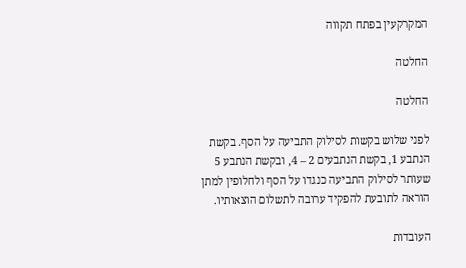המקרקעין בפתח תקווה

החלטה

החלטה

לפני שלוש בקשות לסילוק התביעה על הסף. בקשת הנתבע 1, בקשת הנתבעים 2 – 4, ובקשת הנתבע 5 שעותר לסילוק התביעה כנגדו על הסף ולחלופין למתן הוראה לתובעת להפקיד ערובה לתשלום הוצאותיו.

העובדות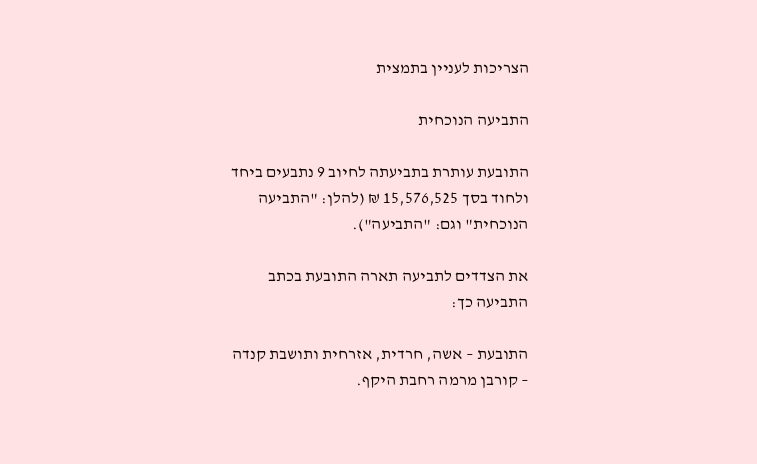הצריכות לעניין בתמצית

התביעה הנוכחית

התובעת עותרת בתביעתה לחיוב 9 נתבעים ביחד ולחוד בסך 15,576,525 ₪ (להלן: "התביעה הנוכחית" וגם: "התביעה").

את הצדדים לתביעה תארה התובעת בכתב התביעה כך:

התובעת – אשה, חרדית, אזרחית ותושבת קנדה – קורבן מרמה רחבת היקף.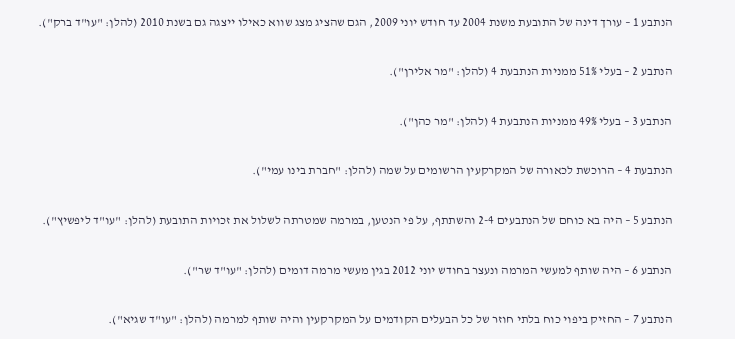הנתבע 1 – עורך דינה של התובעת משנת 2004 עד חודש יוני 2009, הגם שהציג מצג שווא כאילו ייצגה גם בשנת 2010 (להלן: "עו"ד ברק").

הנתבע 2 – בעלי 51% ממניות הנתבעת 4 (להלן: "מר אלירן").

הנתבע 3 – בעלי 49% ממניות הנתבעת 4 (להלן: "מר כהן").

הנתבעת 4 – הרוכשת לכאורה של המקרקעין הרשומים על שמה (להלן: "חברת בינו עמי").

הנתבע 5 – היה בא כוחם של הנתבעים 2-4 והשתתף, על פי הנטען, במרמה שמטרתה לשלול את זכויות התובעת (להלן: "עו"ד ליפשיץ").

הנתבע 6 – היה שותף למעשי המרמה ונעצר בחודש יוני 2012 בגין מעשי מרמה דומים (להלן: "עו"ד שר").

הנתבע 7 – החזיק ביפוי כוח בלתי חוזר של כל הבעלים הקודמים על המקרקעין והיה שותף למרמה (להלן: "עו"ד שגיא").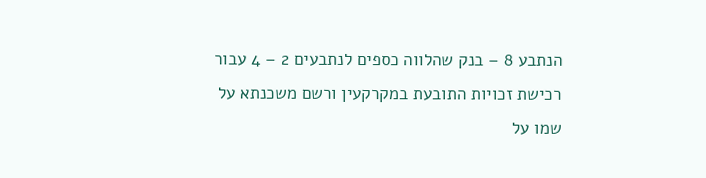הנתבע 8 – בנק שהלווה כספים לנתבעים 2 – 4 עבור רכישת זכויות התובעת במקרקעין ורשם משכנתא על שמו על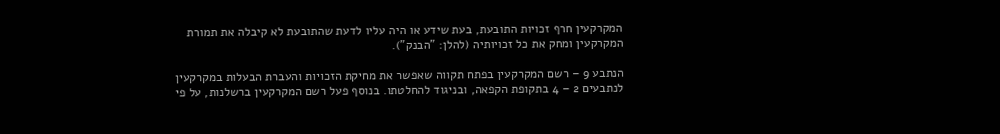המקרקעין חרף זכויות התובעת, בעת שידע או היה עליו לדעת שהתובעת לא קיבלה את תמורת המקרקעין ומחק את כל זכויותיה (להלן: "הבנק").

הנתבע 9 – רשם המקרקעין בפתח תקווה שאפשר את מחיקת הזכויות והעברת הבעלות במקרקעין לנתבעים 2 – 4 בתקופת הקפאה, ובניגוד להחלטתו. בנוסף פעל רשם המקרקעין ברשלנות, על פי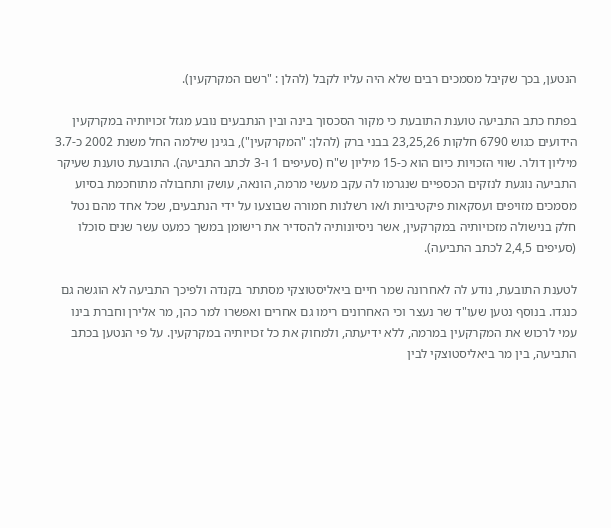הנטען, בכך שקיבל מסמכים רבים שלא היה עליו לקבל (להלן : "רשם המקרקעין).

בפתח כתב התביעה טוענת התובעת כי מקור הסכסוך בינה ובין הנתבעים נובע מגזל זכויותיה במקרקעין הידועים כגוש 6790 חלקות 23,25,26 בבני ברק (להלן: "המקרקעין"), בגינן שילמה החל משנת 2002 כ-3.7 מיליון דולר. שווי הזכויות כיום הוא כ-15 מיליון ש"ח (סעיפים 1 ו-3 לכתב התביעה). התובעת טוענת שעיקר התביעה נוגעת לנזקים הכספיים שנגרמו לה עקב מעשי מרמה, הונאה, עושק ותחבולה מתוחכמת בסיוע מסמכים מזויפים ועסקאות פיקטיביות ו/או רשלנות חמורה שבוצעו על ידי הנתבעים, שכל אחד מהם נטל חלק בנישולה מזכויותיה במקרקעין, אשר ניסיונותיה להסדיר את רישומן במשך כמעט עשר שנים סוכלו (סעיפים 2,4,5 לכתב התביעה).

לטענת התובעת, נודע לה לאחרונה שמר חיים ביאליסטוצקי מסתתר בקנדה ולפיכך התביעה לא הוגשה גם כנגדו. בנוסף נטען שעו"ד שר נעצר וכי האחרונים רימו גם אחרים ואפשרו למר כהן, מר אלירן וחברת בינו עמי לרכוש את המקרקעין במרמה, ללא ידיעתה, ולמחוק את כל זכויותיה במקרקעין. על פי הנטען בכתב התביעה, בין מר ביאליסטוצקי לבין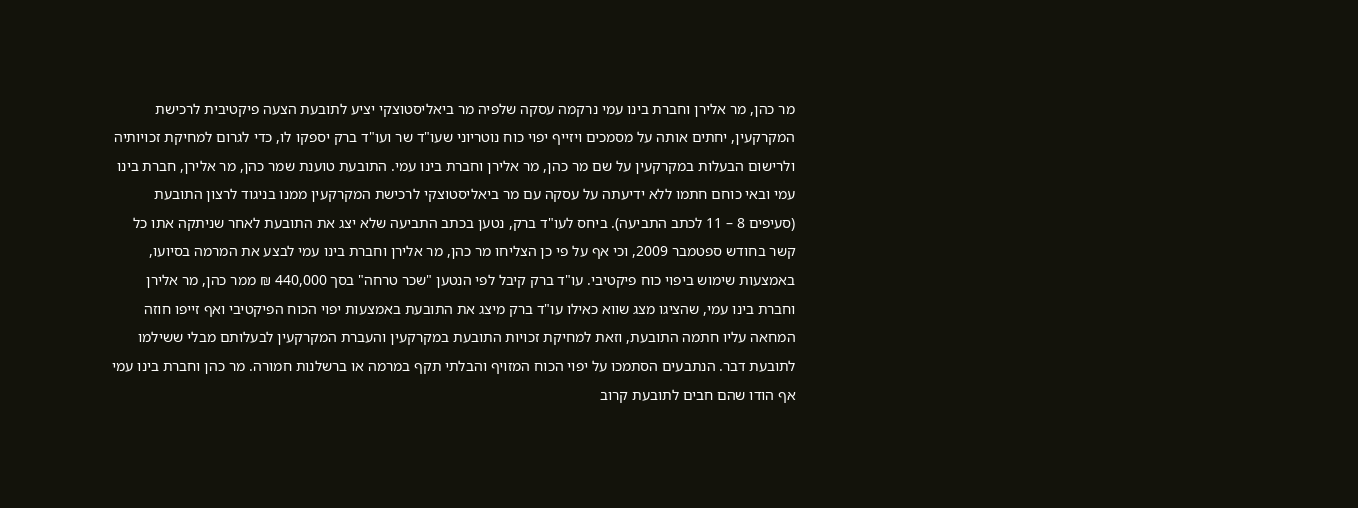מר כהן, מר אלירן וחברת בינו עמי נרקמה עסקה שלפיה מר ביאליסטוצקי יציע לתובעת הצעה פיקטיבית לרכישת המקרקעין, יחתים אותה על מסמכים ויזייף יפוי כוח נוטריוני שעו"ד שר ועו"ד ברק יספקו לו, כדי לגרום למחיקת זכויותיה ולרישום הבעלות במקרקעין על שם מר כהן, מר אלירן וחברת בינו עמי. התובעת טוענת שמר כהן, מר אלירן, חברת בינו עמי ובאי כוחם חתמו ללא ידיעתה על עסקה עם מר ביאליסטוצקי לרכישת המקרקעין ממנו בניגוד לרצון התובעת (סעיפים 8 – 11 לכתב התביעה). ביחס לעו"ד ברק, נטען בכתב התביעה שלא יצג את התובעת לאחר שניתקה אתו כל קשר בחודש ספטמבר 2009, וכי אף על פי כן הצליחו מר כהן, מר אלירן וחברת בינו עמי לבצע את המרמה בסיועו, באמצעות שימוש ביפוי כוח פיקטיבי. עו"ד ברק קיבל לפי הנטען "שכר טרחה" בסך 440,000 ₪ ממר כהן, מר אלירן וחברת בינו עמי, שהציגו מצג שווא כאילו עו"ד ברק מיצג את התובעת באמצעות יפוי הכוח הפיקטיבי ואף זייפו חוזה המחאה עליו חתמה התובעת, וזאת למחיקת זכויות התובעת במקרקעין והעברת המקרקעין לבעלותם מבלי ששילמו לתובעת דבר. הנתבעים הסתמכו על יפוי הכוח המזויף והבלתי תקף במרמה או ברשלנות חמורה. מר כהן וחברת בינו עמי אף הודו שהם חבים לתובעת קרוב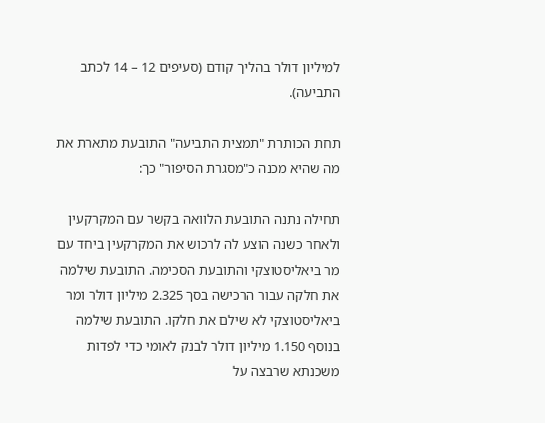למיליון דולר בהליך קודם (סעיפים 12 – 14 לכתב התביעה).

תחת הכותרת "תמצית התביעה" התובעת מתארת את מה שהיא מכנה כ"מסגרת הסיפור" כך:

תחילה נתנה התובעת הלוואה בקשר עם המקרקעין ולאחר כשנה הוצע לה לרכוש את המקרקעין ביחד עם מר ביאליסטוצקי והתובעת הסכימה. התובעת שילמה את חלקה עבור הרכישה בסך 2.325 מיליון דולר ומר ביאליסטוצקי לא שילם את חלקו. התובעת שילמה בנוסף 1.150 מיליון דולר לבנק לאומי כדי לפדות משכנתא שרבצה על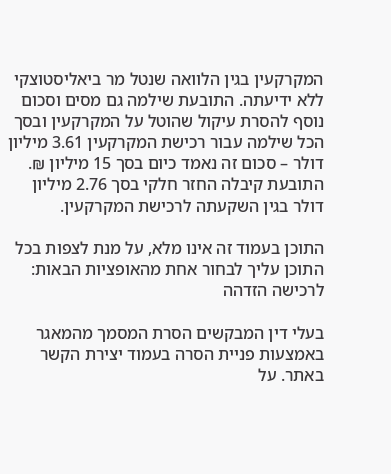המקרקעין בגין הלוואה שנטל מר ביאליסטוצקי ללא ידיעתה. התובעת שילמה גם מסים וסכום נוסף להסרת עיקול שהוטל על המקרקעין ובסך הכל שילמה עבור רכישת המקרקעין 3.61 מיליון דולר – סכום זה נאמד כיום בסך 15 מיליון ₪. התובעת קיבלה החזר חלקי בסך 2.76 מיליון דולר בגין השקעתה לרכישת המקרקעין.

התוכן בעמוד זה אינו מלא, על מנת לצפות בכל התוכן עליך לבחור אחת מהאופציות הבאות:
לרכישה הזדהה

בעלי דין המבקשים הסרת המסמך מהמאגר באמצעות פניית הסרה בעמוד יצירת הקשר באתר. על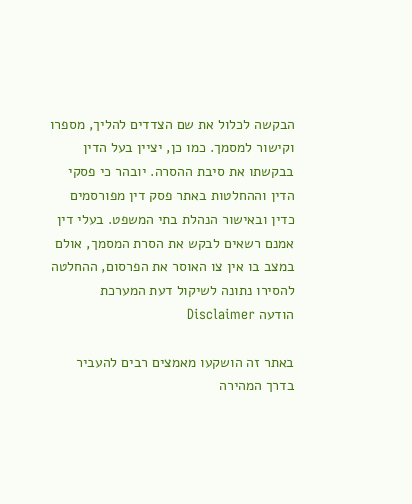הבקשה לכלול את שם הצדדים להליך, מספרו וקישור למסמך. כמו כן, יציין בעל הדין בבקשתו את סיבת ההסרה. יובהר כי פסקי הדין וההחלטות באתר פסק דין מפורסמים כדין ובאישור הנהלת בתי המשפט. בעלי דין אמנם רשאים לבקש את הסרת המסמך, אולם במצב בו אין צו האוסר את הפרסום, ההחלטה להסירו נתונה לשיקול דעת המערכת
הודעה Disclaimer

באתר זה הושקעו מאמצים רבים להעביר בדרך המהירה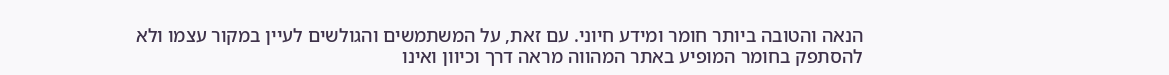הנאה והטובה ביותר חומר ומידע חיוני. עם זאת, על המשתמשים והגולשים לעיין במקור עצמו ולא להסתפק בחומר המופיע באתר המהווה מראה דרך וכיוון ואינו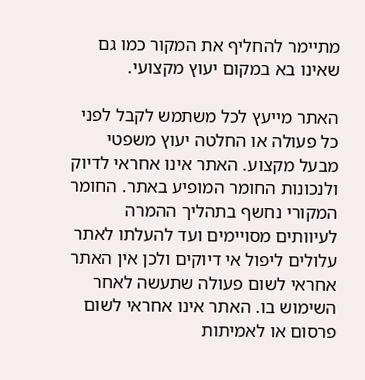מתיימר להחליף את המקור כמו גם שאינו בא במקום יעוץ מקצועי.

האתר מייעץ לכל משתמש לקבל לפני כל פעולה או החלטה יעוץ משפטי מבעל מקצוע. האתר אינו אחראי לדיוק ולנכונות החומר המופיע באתר. החומר המקורי נחשף בתהליך ההמרה לעיוותים מסויימים ועד להעלתו לאתר עלולים ליפול אי דיוקים ולכן אין האתר אחראי לשום פעולה שתעשה לאחר השימוש בו. האתר אינו אחראי לשום פרסום או לאמיתות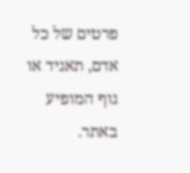פרטים של כל אדם, תאגיד או גוף המופיע באתר.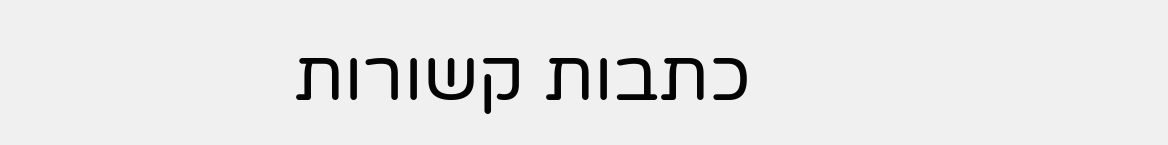כתבות קשורות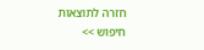חזרה לתוצאות חיפוש >>